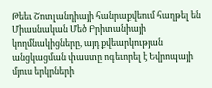Թեեւ Շոտլանդիայի հանրաքվեում հաղթել են Միասնական Մեծ Բրիտանիայի կողմնակիցները, այդ քվեարկության անցկացման փաստը ոգեւորել է Եվրոպայի մյուս երկրների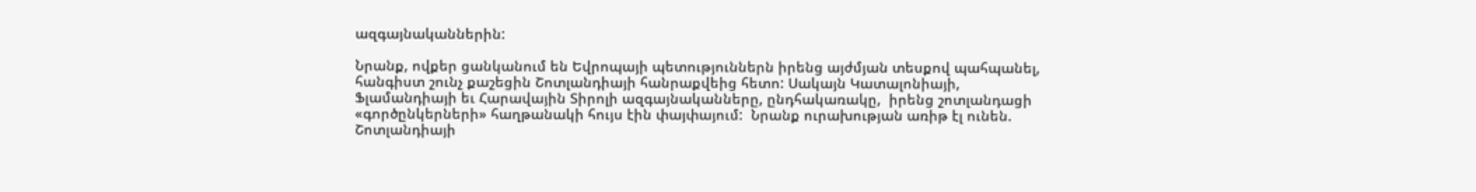ազգայնականներին:

Նրանք, ովքեր ցանկանում են Եվրոպայի պետություններն իրենց այժմյան տեսքով պահպանել, հանգիստ շունչ քաշեցին Շոտլանդիայի հանրաքվեից հետո: Սակայն Կատալոնիայի, Ֆլամանդիայի եւ Հարավային Տիրոլի ազգայնականները, ընդհակառակը,  իրենց շոտլանդացի «գործընկերների» հաղթանակի հույս էին փայփայում:  Նրանք ուրախության առիթ էլ ունեն. Շոտլանդիայի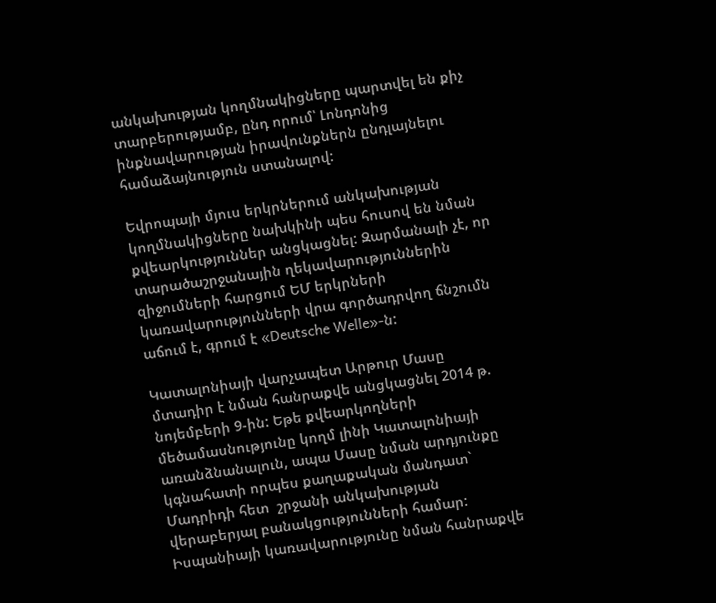անկախության կողմնակիցները պարտվել են քիչ տարբերությամբ, ընդ որում՝ Լոնդոնից ինքնավարության իրավունքներն ընդլայնելու համաձայնություն ստանալով:

Եվրոպայի մյուս երկրներում անկախության կողմնակիցները նախկինի պես հուսով են նման քվեարկություններ անցկացնել: Զարմանալի չէ, որ տարածաշրջանային ղեկավարություններին զիջումների հարցում ԵՄ երկրների կառավարությունների վրա գործադրվող ճնշումն աճում է, գրում է «Deutsche Welle»-ն:

Կատալոնիայի վարչապետ Արթուր Մասը մտադիր է նման հանրաքվե անցկացնել 2014 թ. նոյեմբերի 9-ին: Եթե քվեարկողների մեծամասնությունը կողմ լինի Կատալոնիայի առանձնանալուն, ապա Մասը նման արդյունքը կգնահատի որպես քաղաքական մանդատ` Մադրիդի հետ  շրջանի անկախության վերաբերյալ բանակցությունների համար: Իսպանիայի կառավարությունը նման հանրաքվե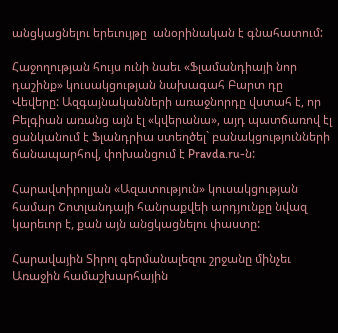անցկացնելու երեւույթը  անօրինական է գնահատում:

Հաջողության հույս ունի նաեւ «Ֆլամանդիայի նոր դաշինք» կուսակցության նախագահ Բարտ դը Վեվերը: Ազգայնականների առաջնորդը վստահ է, որ Բելգիան առանց այն էլ «կվերանա», այդ պատճառով էլ ցանկանում է Ֆլանդրիա ստեղծել` բանակցությունների ճանապարհով, փոխանցում է Pravda.ru-ն:

Հարավտիրոլյան «Ազատություն» կուսակցության համար Շոտլանդայի հանրաքվեի արդյունքը նվազ կարեւոր է, քան այն անցկացնելու փաստը:

Հարավային Տիրոլ գերմանալեզու շրջանը մինչեւ Առաջին համաշխարհային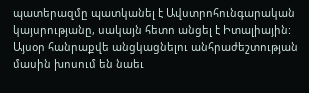պատերազմը պատկանել է Ավստրոհունգարական կայսրությանը, սակայն հետո անցել է Իտալիային:  Այսօր հանրաքվե անցկացնելու անհրաժեշտության մասին խոսում են նաեւ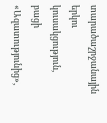տարածաշրջանային երկու կուսակցություն, բացի «Ազատությունից»,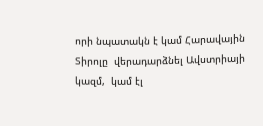որի նպատակն է կամ Հարավային Տիրոլը  վերադարձնել Ավստրիայի կազմ,  կամ էլ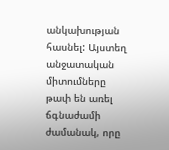անկախության հասնել: Այստեղ անջատական միտումները  թափ են առել ճգնաժամի ժամանակ, որը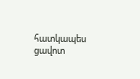հատկապես ցավոտ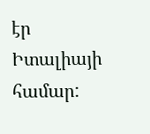էր Իտալիայի համար: